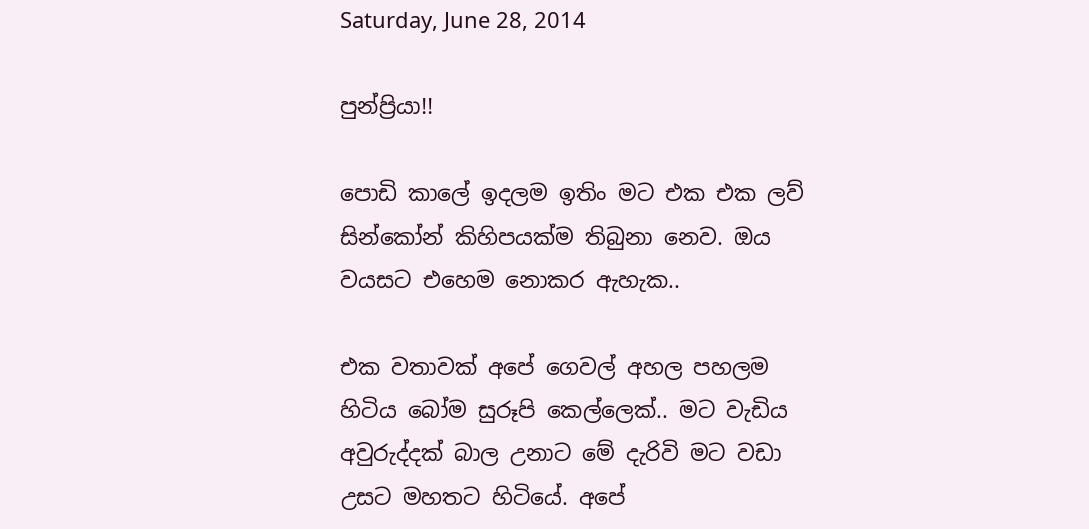Saturday, June 28, 2014

පුන්ප්‍රියා!!

පොඩි කාලේ ඉදලම ඉතිං මට එක එක ලව් සින්කෝන් කිහිපයක්ම තිබුනා නෙව. ඔය වයසට එහෙම නොකර ඇහැක..

එක වතාවක් අපේ ගෙවල් අහල පහලම හිටිය බෝම සුරූපි කෙල්ලෙක්.. මට වැඩිය අවුරුද්දක් බාල උනාට මේ දැරිවි මට වඩා උසට මහතට හිටියේ. අපේ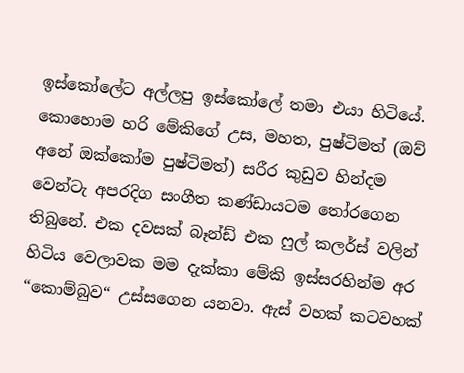ඉස්කෝලේට අල්ලපු ඉස්කෝලේ තමා එයා හිටියේ. කොහොම හරි මේකිගේ උස, මහත, පුෂ්ටිමත් (ඔව් අනේ ඔක්කෝම පුෂ්ටිමත්) සරීර කුඩුව හින්දම වෙන්ටැ අපරදිග සංගීත කණ්ඩායටම තෝරගෙන තිබුනේ. එක දවසක් බෑන්ඩ් එක ෆුල් කලර්ස් වලින් හිටිය වෙලාවක මම දැක්කා මේකි ඉස්සරහින්ම අර “කොම්බුව“ උස්සගෙන යනවා. ඇස් වහක් කටවහක්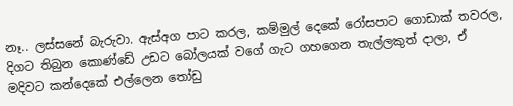නෑ.. ලස්සනේ බැරුවා. ඇස්අග පාට කරල, කම්මුල් දෙකේ රෝසපාට ගොඩාක් තවරල, දිගට තිබුන කොණ්ඩේ උඩට බෝලයක් වගේ ගැට ගහගෙන තැල්ලකුත් දාලා, ඒ මදිවට කන්දෙකේ එල්ලෙන තෝඩු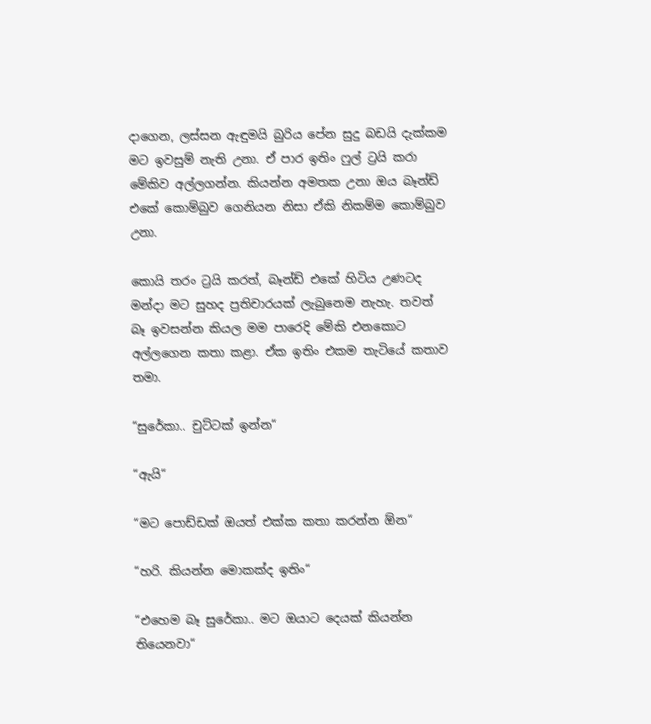දාගෙන, ලස්සන ඇඳුමයි බුරිය පේන සුදු බඩයි දැක්කම මට ඉවසුම් නැති උනා. ඒ පාර ඉතිං ෆුල් ට්‍රයි කරා මේකිව අල්ලගන්න. කියන්න අමතක උනා ඔය බෑන්ඩ් එකේ කොම්බුව ගෙනියන නිසා ඒකි නිකම්ම කොම්බුව උනා.

කොයි තරං ට්‍රයි කරත්, බෑන්ඩ් එකේ හිටිය උණටද මන්දා මට සුහද ප්‍රතිචාරයක් ලැබුනෙම නැහැ. තවත් බෑ ඉවසන්න කියල මම පාරෙදි මේකි එනකොට අල්ලගෙන කතා කළා. ඒක ඉතිං එකම තැටියේ කතාව තමා.

“සුරේකා.. චුට්ටක් ඉන්න“

“ඇයි“

“මට පොඩ්ඩක් ඔයත් එක්ක කතා කරන්න ඕන“

“හරි. කියන්න මොකක්ද ඉතිං“

“එහෙම බෑ සුරේකා.. මට ඔයාට දෙයක් කියන්න තියෙනවා“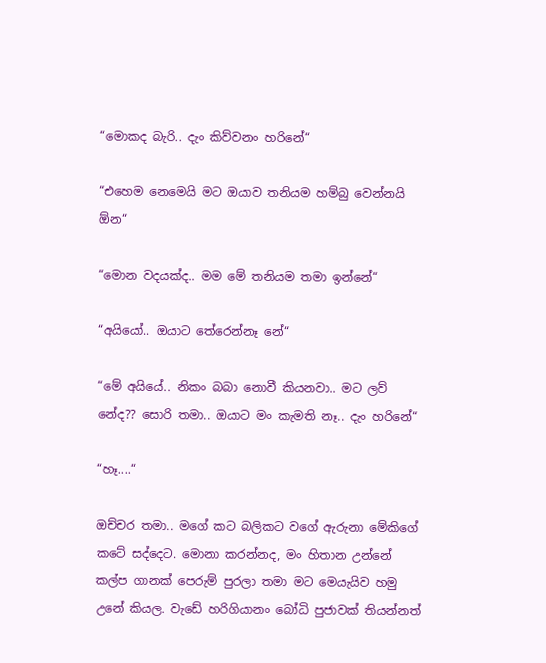“මොකද බැරි.. දැං කිව්වනං හරිනේ“

“එහෙම නෙමෙයි මට ඔයාව තනියම හම්බු වෙන්නයි ඕන“

“මොන වදයක්ද.. මම මේ තනියම තමා ඉන්නේ“

“අයියෝ.. ඔයාට තේරෙන්නෑ නේ“

“මේ අයියේ.. නිකං බබා නොවී කියනවා.. මට ලව් නේද?? සොරි තමා.. ඔයාට මං කැමති නෑ.. දැං හරිනේ“

“හෑ....“

ඔච්චර තමා.. මගේ කට බලිකට වගේ ඇරුනා මේකිගේ කටේ සද්දෙට. මොනා කරන්නද, මං හිතාන උන්නේ කල්ප ගානක් පෙරුම් පුරලා තමා මට මෙයැයිව හමු උනේ කියල. වැඩේ හරිගියානං බෝධි පුජාවක් තියන්නත්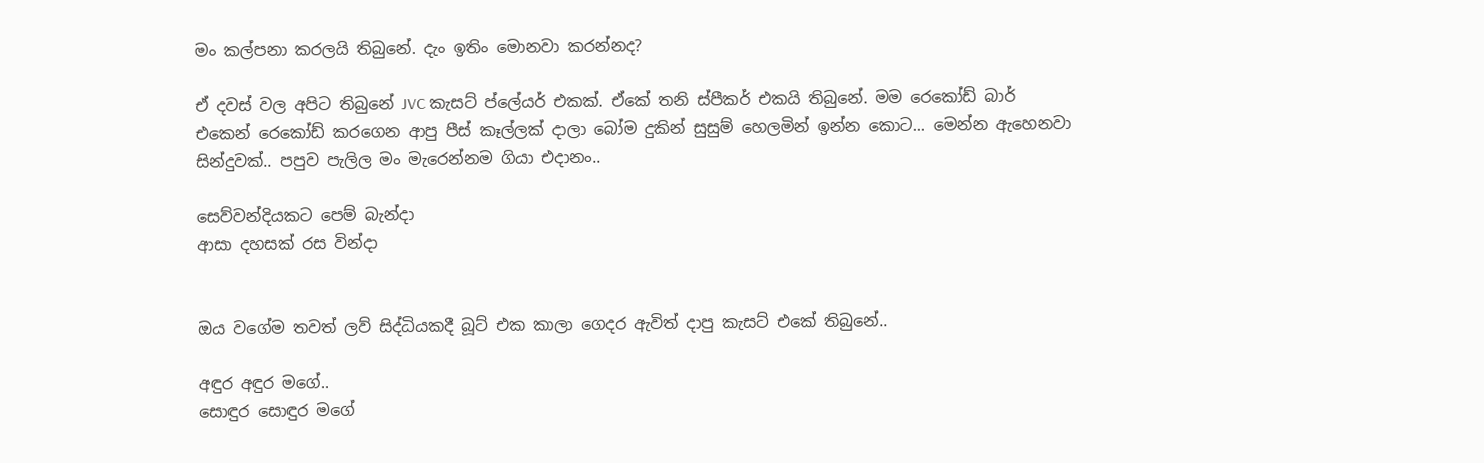මං කල්පනා කරලයි තිබුනේ. දැං ඉතිං මොනවා කරන්නද?

ඒ දවස් වල අපිට තිබුනේ JVC කැසට් ප්ලේයර් එකක්. ඒකේ තනි ස්පීකර් එකයි තිබුනේ. මම රෙකෝඩ් බාර් එකෙන් රෙකෝඩ් කරගෙන ආපු පීස් කෑල්ලක් දාලා බෝම දුකින් සුසුම් හෙලමින් ඉන්න කොට... මෙන්න ඇහෙනවා සින්දුවක්.. පපුව පැලිල මං මැරෙන්නම ගියා එදානං..

සෙව්වන්දියකට පෙම් බැන්දා
ආසා දහසක් රස වින්දා


ඔය වගේම තවත් ලව් සිද්ධියකදී බූට් එක කාලා ගෙදර ඇවිත් දාපු කැසට් එකේ තිබුනේ..

අඳුර අඳුර මගේ..
සොඳුර සොඳුර මගේ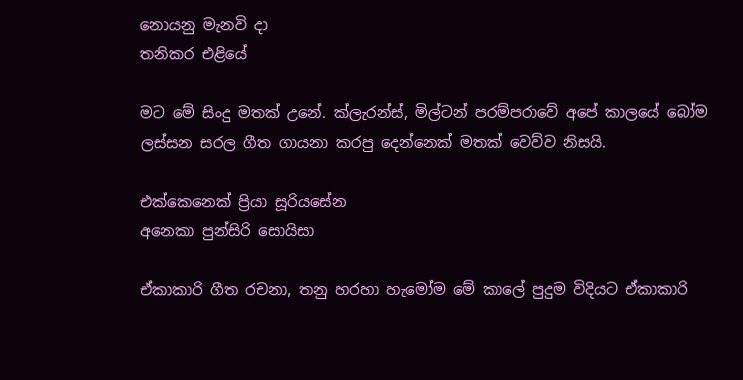නොයනු මැනවි දා
තනිකර එළියේ

මට මේ සිංදු මතක් උනේ. ක්ලැරන්ස්, මිල්ටන් පරම්පරාවේ අපේ කාලයේ බෝම ලස්සන සරල ගීත ගායනා කරපු දෙන්නෙක් මතක් වෙව්ව නිසයි.

එක්කෙනෙක් ප්‍රියා සූරියසේන
අනෙකා පුන්සිරි සොයිසා

ඒකාකාරි ගීත රචනා, තනු හරහා හැමෝම මේ කාලේ පුදුම විදියට ඒකාකාරි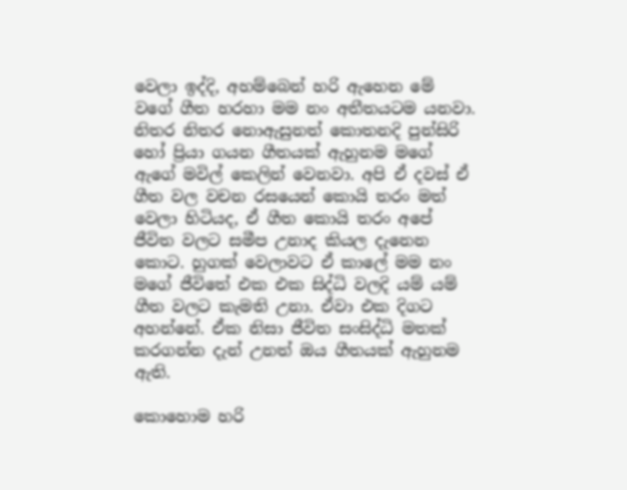වෙලා ඉද්දි, අහම්බෙන් හරි ඇහෙන මේ වගේ ගීත හරහා මම නං අතීතයටම යනවා. නිතර නිතර නොඇසුනත් කොතනදි පුන්සිරි හෝ ප්‍රියා ගයන ගීතයක් ඇහුනම මගේ ඇගේ මවිල් කෙලින් වෙනවා. අපි ඒ දවස් ඒ ගීත වල වචන රසයෙන් කොයි තරං මත් වෙලා හිටියද, ඒ ගීත කොයි තරං අපේ ජීවිත වලට සමීප උනාද කියල දැනෙන කොට. හුගක් වෙලාවට ඒ කාලේ මම නං මගේ ජීවිතේ එක එක සිද්ධි වලදි යම් යම් ගීත වලට කැමති උනා. ඒවා එක දිගට අහන්නේ. ඒක නිසා ජීවිත සංසිද්ධි මතක් කරගන්න දැන් උනත් ඔය ගීතයක් ඇහුනම ඇති.

කොහොම හරි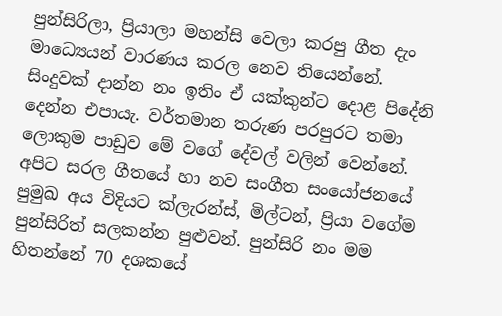පුන්සිරිලා, ප්‍රියාලා මහන්සි වෙලා කරපු ගීත දැං මාධ්‍යෙයන් වාරණය කරල නෙව තියෙන්නේ. සිංදුවක් දාන්න නං ඉතිං ඒ යක්කුන්ට දොළ පිදේනි දෙන්න එපායැ. වර්තමාන තරුණ පරපුරට තමා ලොකුම පාඩුව මේ වගේ දේවල් වලින් වෙන්නේ. අපිට සරල ගීතයේ හා නව සංගීත සංයෝජනයේ පුමුඛ අය විදියට ක්ලැරන්ස්, මිල්ටන්, ප්‍රියා වගේම පුන්සිරිත් සලකන්න පුළුවන්. පුන්සිරි නං මම හිතන්නේ 70 දශකයේ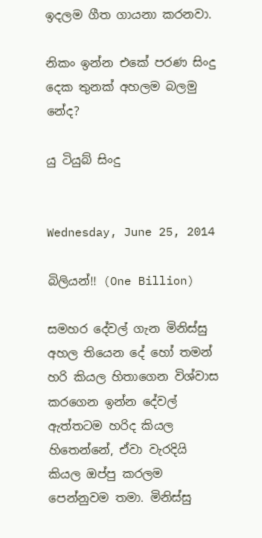ඉදලම ගීත ගායනා කරනවා.

නිකං ඉන්න එකේ පරණ සිංදු දෙක තුනක් අහලම බලමු නේද?

යු ටියුබ් සිංදු


Wednesday, June 25, 2014

බිලියන්!! (One Billion)

සමහර දේවල් ගැන මිනිස්සු අහල තියෙන දේ හෝ තමන් හරි කියල හිතාගෙන විශ්වාස කරගෙන ඉන්න දේවල් ඇත්තටම හරිද කියල හිතෙන්නේ, ඒවා වැරදියි කියල ඔප්පු කරලම පෙන්නුවම තමා. මිනිස්සු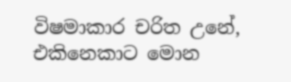විෂමාකාර චරිත උනේ, එකිනෙකාට මොන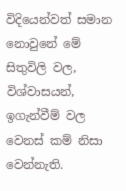විදියෙන්වත් සමාන නොවුනේ මේ සිතුවිලි වල, විශ්වාසයන්, ඉගැන්වීම් වල වෙනස් කම් නිසා වෙන්නැති.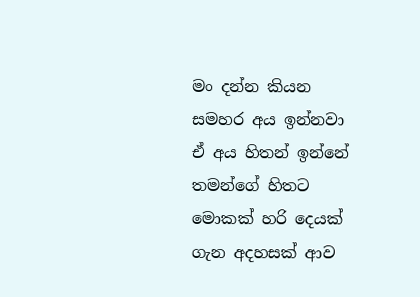මං දන්න කියන සමහර අය ඉන්නවා ඒ අය හිතන් ඉන්නේ තමන්ගේ හිතට මොකක් හරි දෙයක් ගැන අදහසක් ආව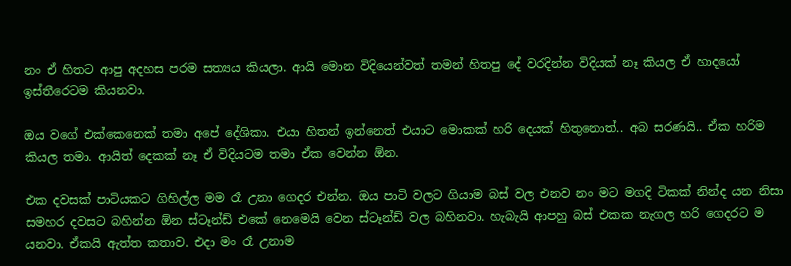නං ඒ හිතට ආපු අදහස පරම සත්‍යය කියලා. ආයි මොන විදියෙන්වත් තමන් හිතපු දේ වරදින්න විදියක් නෑ කියල ඒ හාදයෝ ඉස්තීරෙටම කියනවා.

ඔය වගේ එක්කෙනෙක් තමා අපේ දේශිකා. එයා හිතන් ඉන්නෙත් එයාට මොකක් හරි දෙයක් හිතුනොත්.. අබ සරණයි.. ඒක හරිම කියල තමා. ආයිත් දෙකක් නෑ ඒ විදියටම තමා ඒක වෙන්න ඕන.

එක දවසක් පාටියකට ගිහිල්ල මම රෑ උනා ගෙදර එන්න. ඔය පාටි වලට ගියාම බස් වල එනව නං මට මගදි ටිකක් නින්ද යන නිසා සමහර දවසට බහින්න ඕන ස්ටෑන්ඩ් එකේ නෙමෙයි වෙන ස්ටෑන්ඩ් වල බහිනවා. හැබැයි ආපහු බස් එකක නැගල හරි ගෙදරට ම යනවා. ඒකයි ඇත්ත කතාව. එදා මං රෑ උනාම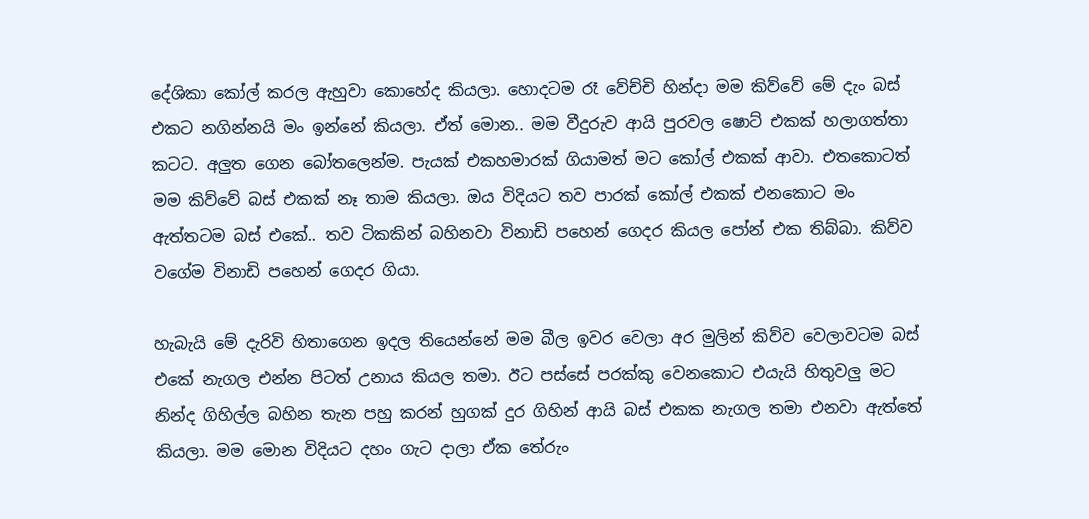දේශිකා කෝල් කරල ඇහුවා කොහේද කියලා. හොදටම රෑ වේච්චි හින්දා මම කිව්වේ මේ දැං බස් එකට නගින්නයි මං ඉන්නේ කියලා. ඒත් මොන.. මම වීදුරුව ආයි පුරවල ෂොට් එකක් හලාගත්තා කටට. අලුත ගෙන බෝතලෙන්ම. පැයක් එකහමාරක් ගියාමත් මට කෝල් එකක් ආවා. එතකොටත් මම කිව්වේ බස් එකක් නෑ තාම කියලා. ඔය විදියට තව පාරක් කෝල් එකක් එනකොට මං ඇත්තටම බස් එකේ.. තව ටිකකින් බහිනවා විනාඩි පහෙන් ගෙදර කියල පෝන් එක තිබ්බා. කිව්ව වගේම විනාඩි පහෙන් ගෙදර ගියා.

හැබැයි මේ දැරිවි හිතාගෙන ඉදල තියෙන්නේ මම බීල ඉවර වෙලා අර මුලින් කිව්ව වෙලාවටම බස් එකේ නැගල එන්න පිටත් උනාය කියල තමා. ඊට පස්සේ පරක්කු වෙනකොට එයැයි හිතුවලු මට නින්ද ගිහිල්ල බහින තැන පහු කරන් හුගක් දුර ගිහින් ආයි බස් එකක නැගල තමා එනවා ඇත්තේ කියලා. මම මොන විදියට දහං ගැට දාලා ඒක තේරුං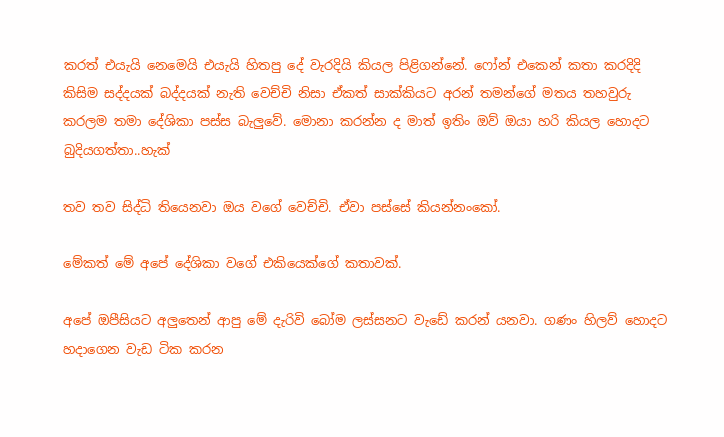කරත් එයැයි නෙමෙයි එයැයි හිතපු දේ වැරදියි කියල පිළිගන්නේ. ෆෝන් එකෙන් කතා කරදිදි කිසිම සද්දයක් බද්දයක් නැති වෙච්චි නිසා ඒකත් සාක්කියට අරන් තමන්ගේ මතය තහවුරු කරලම තමා දේශිකා පස්ස බැලුවේ. මොනා කරන්න ද මාත් ඉතිං ඔව් ඔයා හරි කියල හොදට බුදියගත්තා..හැක්

තව තව සිද්ධි තියෙනවා ඔය වගේ වෙච්චි. ඒවා පස්සේ කියන්නංකෝ.

මේකත් මේ අපේ දේශිකා වගේ එකියෙක්ගේ කතාවක්.

අපේ ඔපීසියට අලුතෙන් ආපු මේ දැරිවි බෝම ලස්සනට වැඩේ කරන් යනවා. ගණං හිලව් හොදට හදාගෙන වැඩ ටික කරන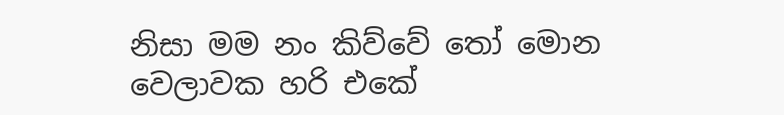නිසා මම නං කිව්වේ තෝ මොන වෙලාවක හරි එකේ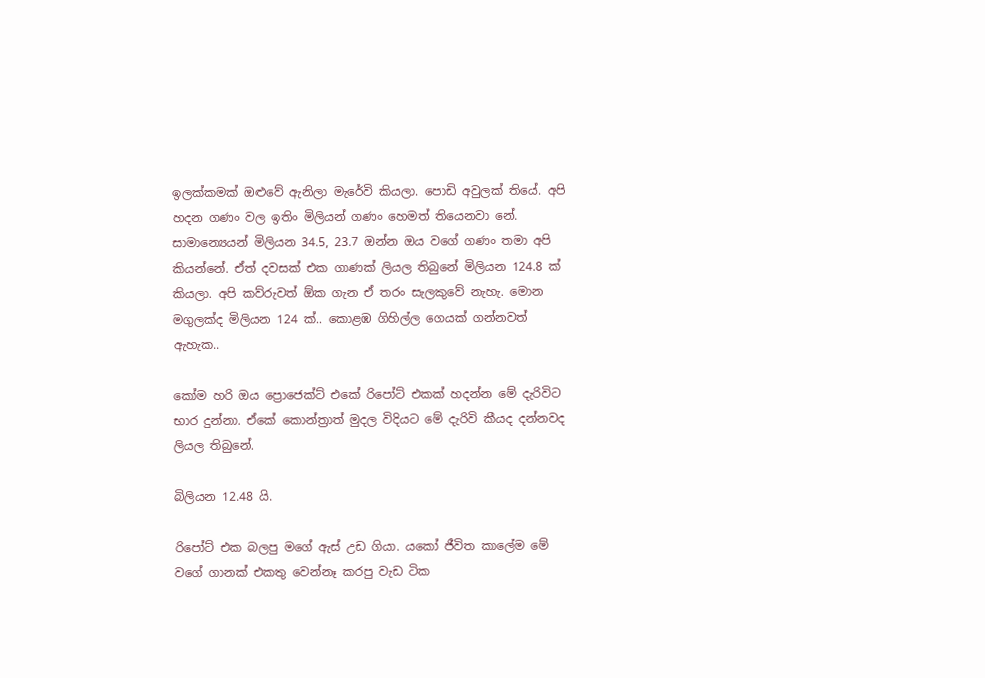ඉලක්කමක් ඔළුවේ ඇනිලා මැරේවි කියලා. පොඩි අවුලක් තියේ. අපි හදන ගණං වල ඉතිං මිලියන් ගණං හෙමත් තියෙනවා නේ. සාමාන්‍යෙයන් මිලියන 34.5, 23.7 ඔන්න ඔය වගේ ගණං තමා අපි කියන්නේ. ඒත් දවසක් එක ගාණක් ලියල තිබුනේ මිලියන 124.8 ක් කියලා. අපි කව්රුවත් ඕක ගැන ඒ තරං සැලකුවේ නැහැ. මොන මගුලක්ද මිලියන 124 ක්.. කොළඹ ගිහිල්ල ගෙයක් ගන්නවත් ඇහැක..

කෝම හරි ඔය ප්‍රොජෙක්ට් එකේ රිපෝට් එකක් හදන්න මේ දැරිවිට භාර දුන්නා. ඒකේ කොන්‍ත්‍රාත් මුදල විදියට මේ දැරිවි කීයද දන්නවද ලියල තිබුනේ.

බිලියන 12.48 යි.

රිපෝට් එක බලපු මගේ ඇස් උඩ ගියා. යකෝ ජීවිත කාලේම මේ වගේ ගානක් එකතු වෙන්නෑ කරපු වැඩ ටික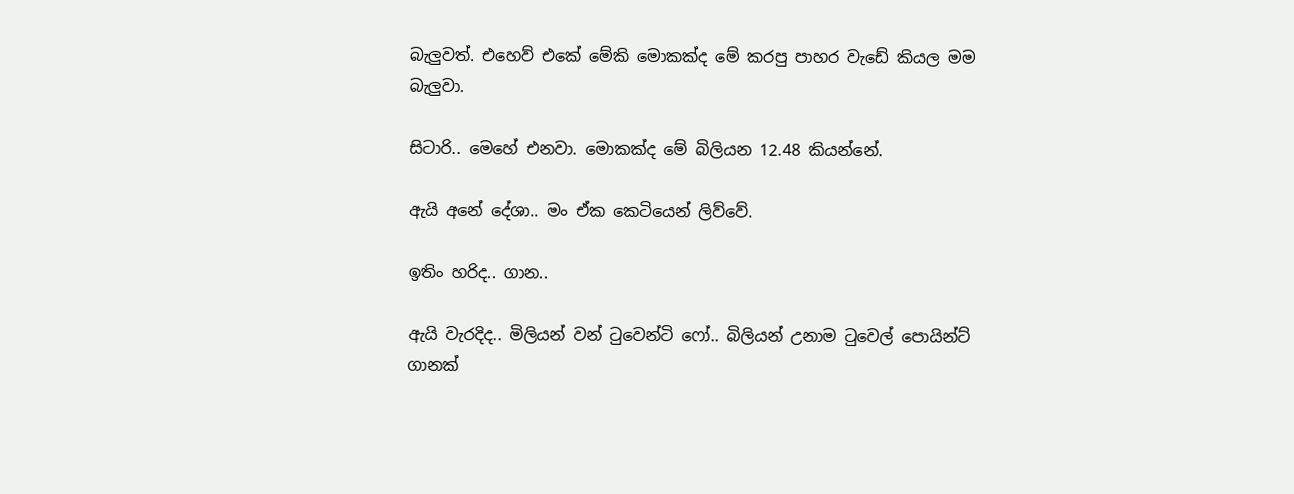බැලුවත්. එහෙව් එකේ මේකි මොකක්ද මේ කරපු පාහර වැඩේ කියල මම බැලුවා.

සිටාරි.. මෙහේ එනවා. මොකක්ද මේ බිලියන 12.48 කියන්නේ.

ඇයි අනේ දේශා.. මං ඒක කෙටියෙන් ලිව්වේ.

ඉතිං හරිද.. ගාන..

ඇයි වැරදිද.. මිලියන් වන් ටුවෙන්ටි ෆෝ.. බිලියන් උනාම ටුවෙල් පොයින්ට් ගානක්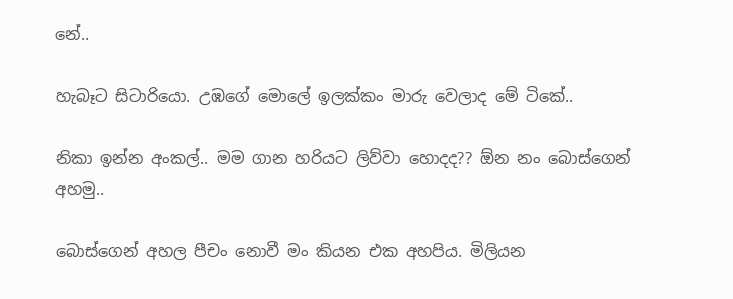නේ..

හැබෑට සිටාරියො. උඹගේ මොලේ ඉලක්කං මාරු වෙලාද මේ ටිකේ..

නිකා ඉන්න අංකල්.. මම ගාන හරියට ලිව්වා හොදද?? ඕන නං බොස්ගෙන් අහමු..

බොස්ගෙන් අහල පීචං නොවී මං කියන එක අහපිය. මිලියන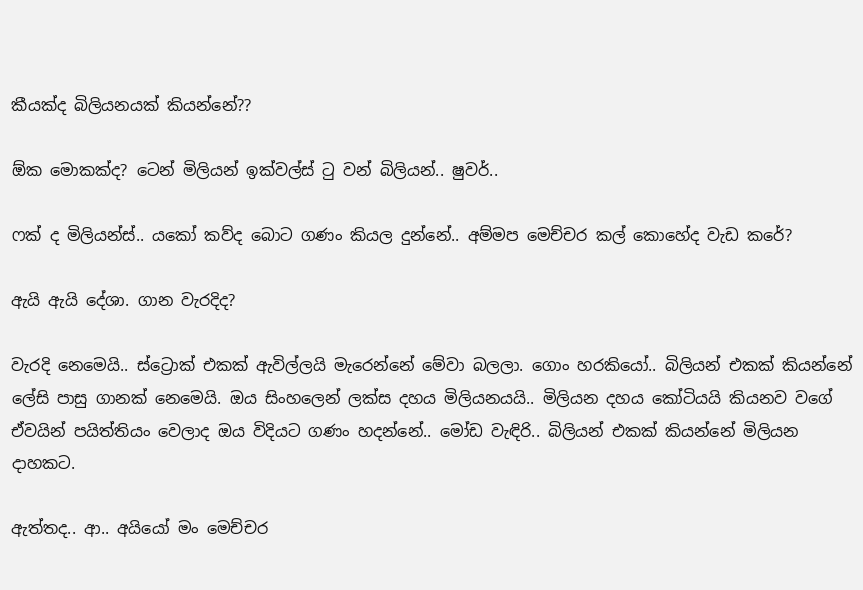කීයක්ද බිලියනයක් කියන්නේ??

ඕක මොකක්ද? ටෙන් මිලියන් ඉක්වල්ස් ටු වන් බිලියන්.. ෂුවර්..

ෆක් ද මිලියන්ස්.. යකෝ කව්ද බොට ගණං කියල දුන්නේ.. අම්මප මෙච්චර කල් කොහේද වැඩ කරේ?

ඇයි ඇයි දේශා. ගාන වැරදිද?

වැරදි නෙමෙයි.. ස්ට්‍රොක් එකක් ඇවිල්ලයි මැරෙන්නේ මේවා බලලා. ගොං හරකියෝ.. බිලියන් එකක් කියන්නේ ලේසි පාසු ගානක් නෙමෙයි. ඔය සිංහලෙන් ලක්ස දහය මිලියනයයි.. මිලියන දහය කෝටියයි කියනව වගේ ඒවයින් පයිත්තියං වෙලාද ඔය විදියට ගණං හදන්නේ.. මෝඩ වැඳිරි.. බිලියන් එකක් කියන්නේ මිලියන දාහකට.

ඇත්තද.. ආ.. අයියෝ මං මෙච්චර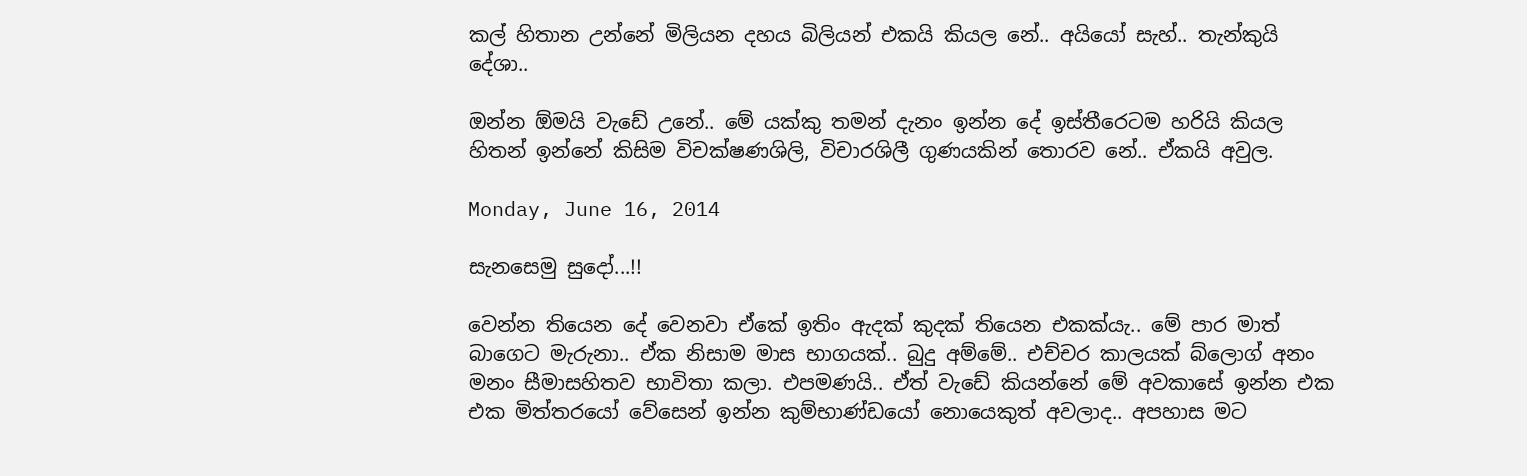කල් හිතාන උන්නේ මිලියන දහය බිලියන් එකයි කියල නේ.. අයියෝ සැහ්.. තැන්කුයි දේශා..

ඔන්න ඕමයි වැඩේ උනේ.. මේ යක්කු තමන් දැනං ඉන්න දේ ඉස්තීරෙටම හරියි කියල හිතන් ඉන්නේ කිසිම විචක්ෂණශිලි, විචාරශිලී ගුණයකින් තොරව නේ.. ඒකයි අවුල.

Monday, June 16, 2014

සැනසෙමු සුදෝ...!!

වෙන්න තියෙන දේ වෙනවා ඒකේ ඉතිං ඇදක් කුදක් තියෙන එකක්යැ.. මේ පාර මාත් බාගෙට මැරුනා.. ඒක නිසාම මාස භාගයක්.. බුදු අම්මේ.. එච්චර කාලයක් බ්ලොග් අනං මනං සීමාසහිතව භාවිතා කලා. එපමණයි.. ඒත් වැඩේ කියන්නේ මේ අවකාසේ ඉන්න එක එක මිත්තරයෝ වේසෙන් ඉන්න කුම්භාණ්ඩයෝ නොයෙකුත් අවලාද.. අපහාස මට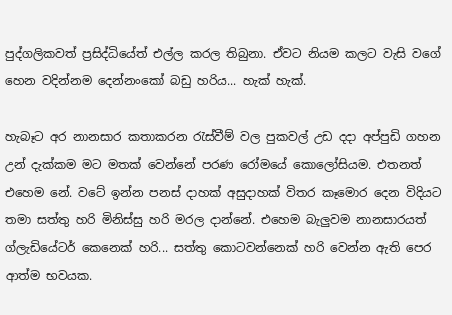පුද්ගලිකවත් ප්‍රසිද්ධියේත් එල්ල කරල තිබුනා. ඒවට නියම කලට වැසි වගේ හෙන වදින්නම දෙන්නංකෝ බඩු හරිය... හැක් හැක්.

හැබෑට අර නානසාර කතාකරන රැස්වීම් වල පුකවල් උඩ දදා අප්පුඩි ගහන උන් දැක්කම මට මතක් වෙන්නේ පරණ රෝමයේ කොලෝසියම. එතනත් එහෙම නේ. වටේ ඉන්න පනස් දාහක් අසුදාහක් විතර කෑමොර දෙන විදියට තමා සත්තු හරි මිනිස්සු හරි මරල දාන්නේ. එහෙම බැලුවම නානසාරයත් ග්ලැඩියේටර් කෙනෙක් හරි... සත්තු කොටවන්නෙක් හරි වෙන්න ඇති පෙර ආත්ම භවයක.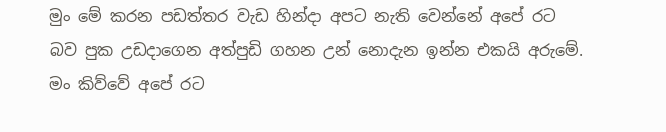මුං මේ කරන පඩත්තර වැඩ හින්දා අපට නැති වෙන්නේ අපේ රට බව පුක උඩදාගෙන අත්පුඩි ගහන උන් නොදැන ඉන්න එකයි අරුමේ. මං කිව්වේ අපේ රට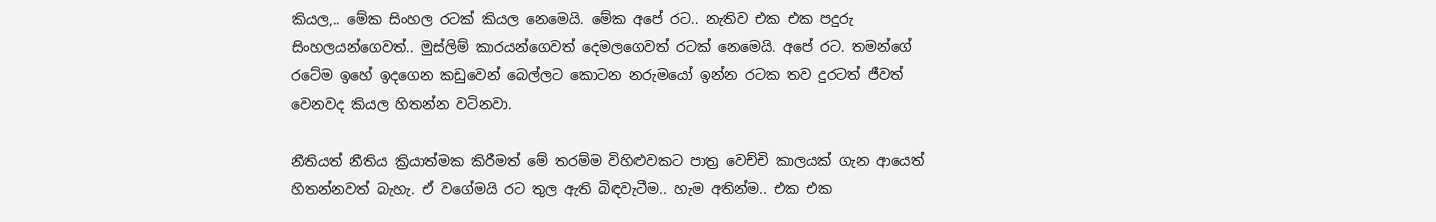කියල,.. මේක සිංහල රටක් කියල නෙමෙයි. මේක අපේ රට.. නැතිව එක එක පදුරු සිංහලයන්ගෙවත්.. මුස්ලිම් කාරයන්ගෙවත් දෙමලගෙවත් රටක් නෙමෙයි. අපේ රට. තමන්ගේ රටේම ඉහේ ඉදගෙන කඩුවෙන් බෙල්ලට කොටන නරුමයෝ ඉන්න රටක තව දුරටත් ජීවත් වෙනවද කියල හිතන්න වටිනවා.

නීතියත් නීතිය ක්‍රියාත්මක කිරීමත් මේ තරම්ම විහිළුවකට පාත්‍ර වෙච්චි කාලයක් ගැන ආයෙත් හිතන්නවත් බැහැ. ඒ වගේමයි රට තුල ඇති බිඳවැටීම.. හැම අතින්ම.. එක එක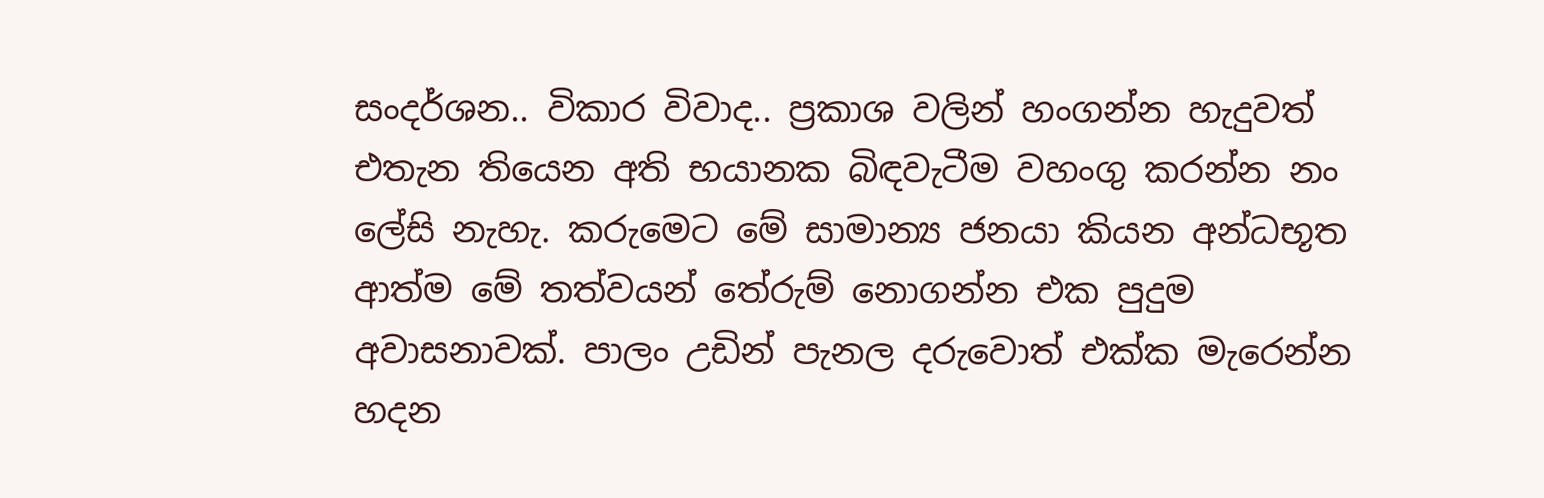සංදර්ශන.. විකාර විවාද.. ප්‍රකාශ වලින් හංගන්න හැදුවත් එතැන තියෙන අති භයානක බිඳවැටීම වහංගු කරන්න නං ලේසි නැහැ. කරුමෙට මේ සාමාන්‍ය ජනයා කියන අන්ධභූත ආත්ම මේ තත්වයන් තේරුම් නොගන්න එක පුදුම අවාසනාවක්. පාලං උඩින් පැනල දරුවොත් එක්ක මැරෙන්න හදන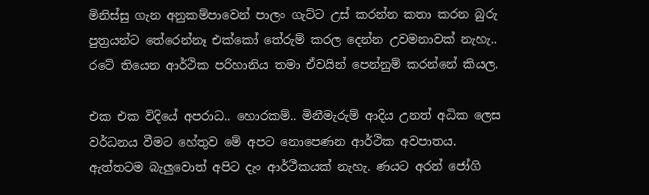මිනිස්සු ගැන අනුකම්පාවෙන් පාලං ගැට්ට උස් කරන්න කතා කරන බුරු පුත්‍රයන්ට තේරෙන්නෑ එක්කෝ තේරුම් කරල දෙන්න උවමනාවක් නැහැ.. රටේ තියෙන ආර්ථික පරිහානිය තමා ඒවයින් පෙන්නුම් කරන්නේ කියල.

එක එක විදියේ අපරාධ.. හොරකම්.. මිනීමැරුම් ආදිය උනත් අධික ලෙස වර්ධනය වීමට හේතුව මේ අපට නොපෙණන ආර්ථික අවපාතය. ඇත්තටම බැලුවොත් අපිට දැං ආර්ථීකයක් නැහැ. ණයට අරන් ජෝගි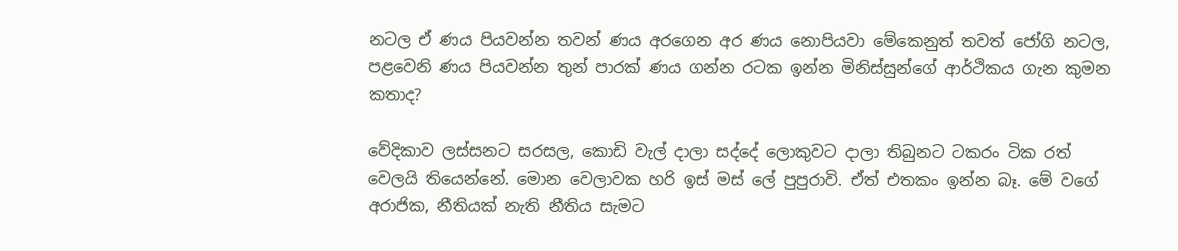නටල ඒ ණය පියවන්න තවන් ණය අරගෙන අර ණය නොපියවා මේකෙනුත් තවත් ජෝගි නටල, පළවෙනි ණය පියවන්න තුන් පාරක් ණය ගන්න රටක ඉන්න මිනිස්සුන්ගේ ආර්ථිකය ගැන කුමන කතාද?

වේදිකාව ලස්සනට සරසල, කොඩි වැල් දාලා සද්දේ ලොකුවට දාලා තිබුනට ටකරං ටික රත් වෙලයි තියෙන්නේ. මොන වෙලාවක හරි ඉස් මස් ලේ පුපුරාවි. ඒත් එතකං ඉන්න බෑ. මේ වගේ අරාජික, නීතියක් නැති නීතිය සැමට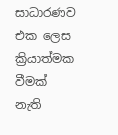සාධාරණව එක ලෙස ක්‍රියාත්මක වීමක් නැති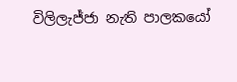විලිලැජ්ජා නැති පාලකයෝ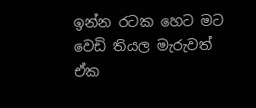ඉන්න රටක හෙට මට වෙඩි තියල මැරුවත් ඒක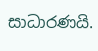සාධාරණයි.